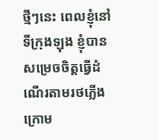ថ្មីៗនេះ ពេលខ្ញុំនៅទីក្រុងឡុង ខ្ញុំបានសម្រេចចិត្តធ្វើដំណើរតាមរថភ្លើងក្រោម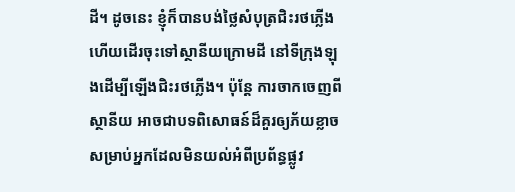ដី។ ដូចនេះ ខ្ញុំក៏បានបង់ថ្លៃសំបុត្រជិះរថភ្លើង ហើយដើរចុះទៅស្ថានីយក្រោមដី នៅទីក្រុងឡុងដើម្បីឡើងជិះរថភ្លើង។ ប៉ុន្តែ ការចាកចេញពីស្ថានីយ អាចជាបទពិសោធន៍ដ៏គួរឲ្យភ័យខ្លាច សម្រាប់អ្នកដែលមិនយល់អំពីប្រព័ន្ធផ្លូវ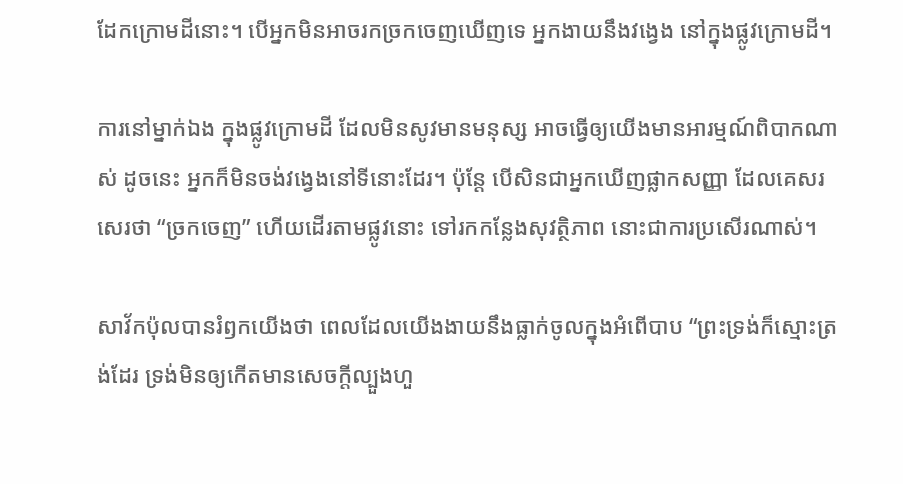ដែកក្រោមដីនោះ។ បើអ្នកមិនអាចរកច្រកចេញឃើញទេ អ្នកងាយនឹងវង្វេង នៅក្នុងផ្លូវក្រោមដី។

ការនៅម្នាក់ឯង ក្នុងផ្លូវក្រោមដី ដែលមិនសូវមានមនុស្ស អាចធ្វើឲ្យយើងមានអារម្មណ៍ពិបាកណាស់ ដូចនេះ អ្នកក៏មិនចង់វង្វេងនៅទីនោះដែរ។ ប៉ុន្តែ បើសិនជាអ្នកឃើញផ្លាកសញ្ញា ដែលគេសរសេរថា “ច្រកចេញ” ហើយដើរតាមផ្លូវនោះ ទៅរកកន្លែងសុវត្ថិភាព នោះជាការប្រសើរណាស់។

សាវ័កប៉ុលបានរំឭកយើងថា ពេលដែលយើងងាយនឹងធ្លាក់ចូលក្នុងអំពើបាប “ព្រះទ្រង់ក៏ស្មោះត្រង់ដែរ ទ្រង់មិនឲ្យកើតមានសេចក្តីល្បួងហួ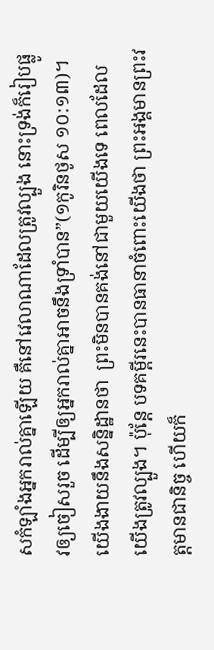សកំឡាំងអ្នករាល់គ្នាឡើយ គឺនៅវេលាណាដែលត្រូវល្បួង នោះទ្រង់ក៏រៀបផ្លូវឲ្យចៀសរួច ដើម្បីឲ្យអ្នករាល់គ្នាអាចនឹងទ្រាំបាន”(១កូរិនថូស ១០:១៣)។  យើងងាយនឹងសន្និដ្ឋានថា  ព្រះមិនបានគង់នៅជាមួយយើងទេ ពេលដែលយើងត្រូវល្បួង។ ប៉ុន្តែ បទគម្ពីរនេះបានធានាចំពោះយើងថា ព្រះអង្គមានព្រះវត្តមានជានិច្ច ហើយក៏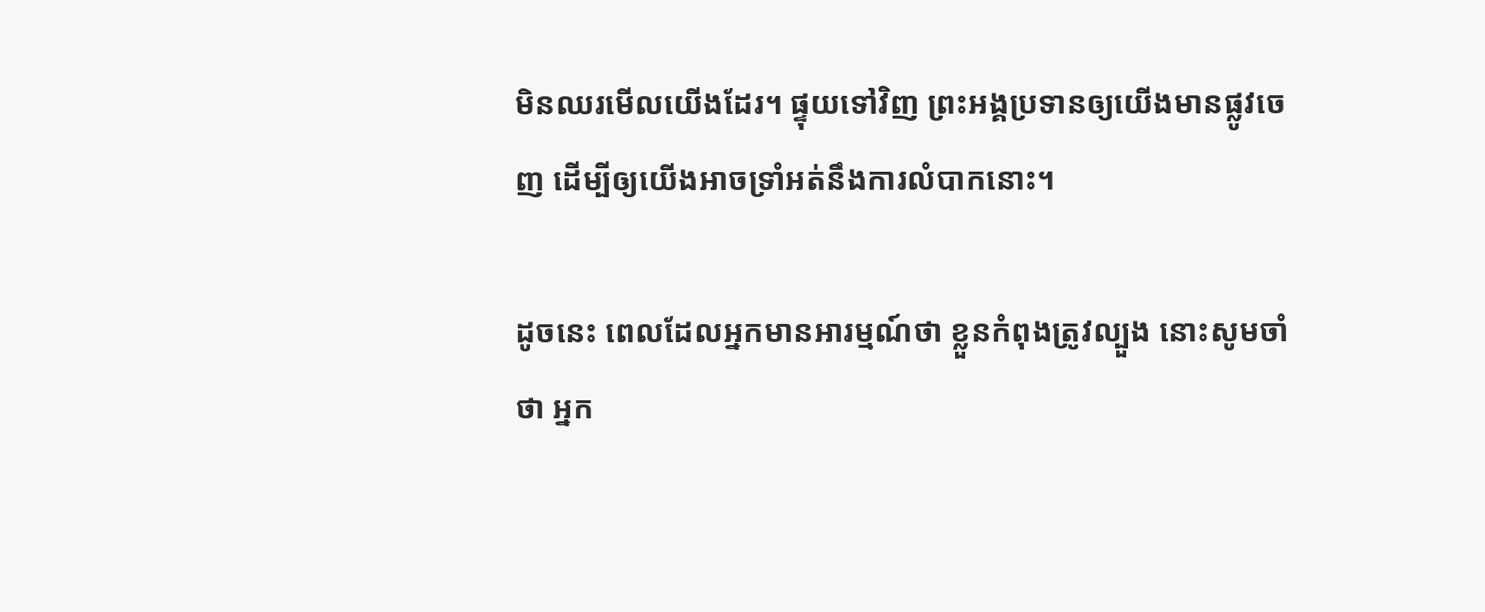មិនឈរមើលយើងដែរ។ ផ្ទុយទៅវិញ ព្រះអង្គប្រទានឲ្យយើងមានផ្លូវចេញ ដើម្បីឲ្យយើងអាចទ្រាំអត់នឹងការលំបាកនោះ។

ដូចនេះ ពេលដែលអ្នកមានអារម្មណ៍ថា ខ្លួនកំពុងត្រូវល្បួង នោះសូមចាំថា អ្នក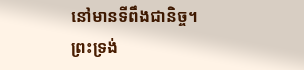នៅមានទីពឹងជានិច្ច។ ព្រះទ្រង់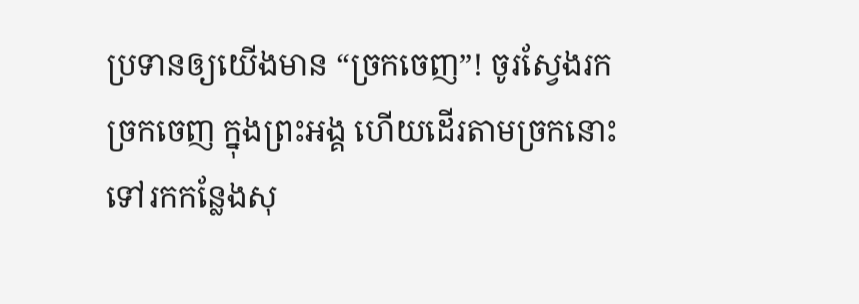ប្រទានឲ្យយើងមាន “ច្រកចេញ”! ចូរស្វែងរកច្រកចេញ ក្នុងព្រះអង្គ ហើយដើរតាមច្រកនោះ ទៅរកកន្លែងសុ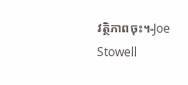វត្ថិភាពចុះ។-Joe Stowell